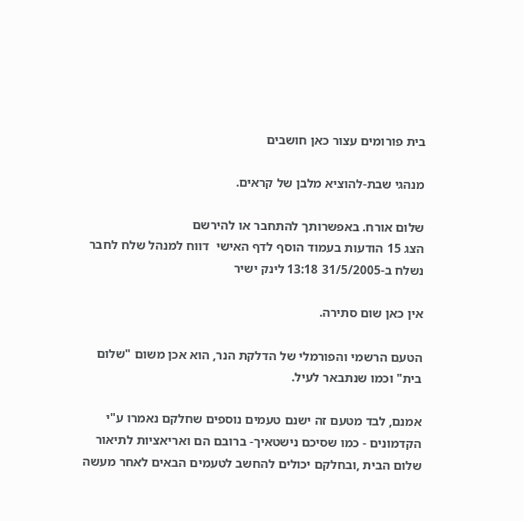בית פורומים עצור כאן חושבים

מנהגי שבת-להוציא מלבן של קראים.

שלום אורח. באפשרותך להתחבר או להירשם
הצג 15 הודעות בעמוד הוסף לדף האישי  דווח למנהל שלח לחבר
נשלח ב-31/5/2005 13:18 לינק ישיר

אין כאן שום סתירה.

הטעם הרשמי והפורמלי של הדלקת הנר, הוא אכן משום "שלום בית" וכמו שנתבאר לעיל.

אמנם, לבד מטעם זה ישנם טעמים נוספים שחלקם נאמרו ע"י הקדמונים - כמו שסיכם נישטאיך- ברובם הם ואריאציות לתיאור שלום הבית ,ובחלקם יכולים להחשב לטעמים הבאים לאחר מעשה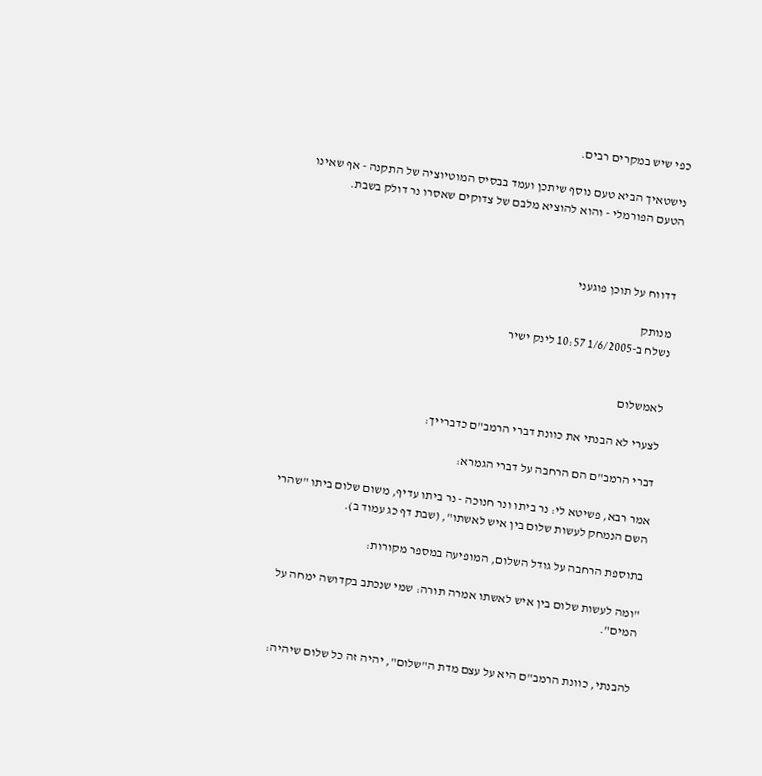כפי שיש במקרים רבים.

נישטאיך הביא טעם נוסף שיתכן ועמד בבסיס המוטיוציה של התקנה - אף שאינו הטעם הפורמלי - והוא להוציא מלבם של צדוקים שאסרו נר דולק בשבת.



דדווח על תוכן פוגעני

מנותק
נשלח ב-1/6/2005 10:57 לינק ישיר


לאמשלום

לצערי לא הבנתי את כוונת דברי הרמב"ם כדברייך:

דברי הרמב"ם הם הרחבה על דברי הגמרא:

אמר רבא, פשיטא לי: נר ביתו ונר חנוכה - נר ביתו עדיף, משום שלום ביתו "שהרי השם הנמחק לעשות שלום בין איש לאשתו", (שבת דף כג עמוד ב).

בתוספת הרחבה על גודל השלום, המופיעה במספר מקורות:

"ומה לעשות שלום בין איש לאשתו אמרה תורה: שמי שנכתב בקדושה ימחה על המים".


להבנתי, כוונת הרמב"ם היא על עצם מדת ה"שלום", יהיה זה כל שלום שיהיה: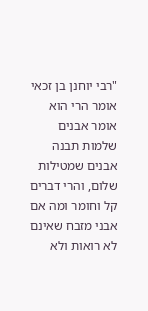"רבי יוחנן בן זכאי אומר הרי הוא אומר אבנים שלמות תבנה אבנים שמטילות שלום, והרי דברים קל וחומר ומה אם אבני מזבח שאינם לא רואות ולא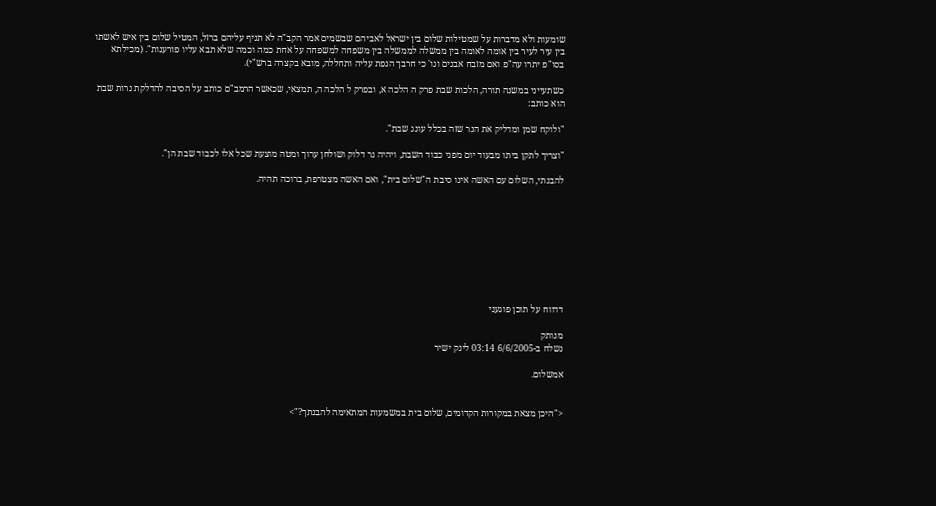שומעות ולא מדברות על שמטילות שלום בין ישראל לאביהם שבשמים אמר הקב"ה לא תניף עליהם ברזל, המטיל שלום בין איש לאשתו בין עיר לעיר בין אומה לאומה בין ממשלה לממשלה בין משפחה למשפחה על אחת כמה וכמה שלא תבא עליו פורענות". (מכילתא בסו"פ יתרו עה"פ ואם מזבח אבנים וגו' כי חרבך הנפת עליה ותחללה, מובא בקצרה ברש"י).

כשתעייני במשנה תורה, הלכות שבת פרק ה הלכה א, ובפרק ל הלכה ה, תמצאי, שכאשר הרמב"ם כותב על הסיבה להדלקת נרות שבת הוא כותב:

"ולוקח שמן ומדליק את הנר שזה בכלל עונג שבת".

"וצריך לתקן ביתו מבעוד יום מפני כבוד השבת, ויהיה נר דלוק ושולחן ערוך ומטה מוצעת שכל אלו לכבוד שבת הן".

להבנתי, השלום עם האשה אינו סיבת ה"שלום בית", ואם האשה מצטרפת, ברוכה תהיה.









דדווח על תוכן פוגעני

מנותק
נשלח ב-6/6/2005 03:14 לינק ישיר

אמשלום.


<"היכן מצאת במקורות הקדומים, שלום בית במשמעות המתאימה להבנתך?">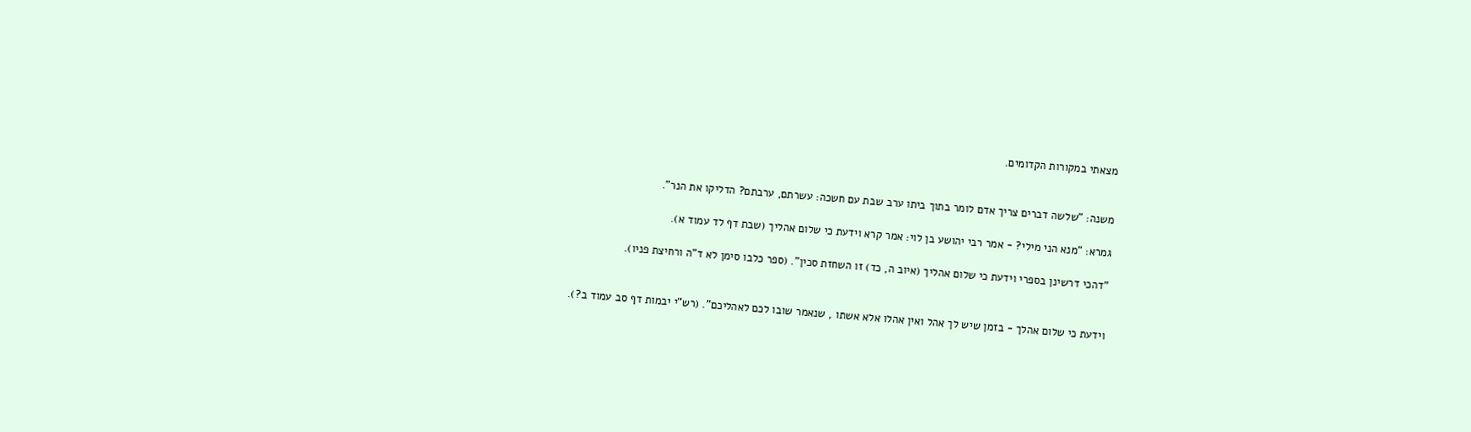מצאתי במקורות הקדומים.


משנה: "שלשה דברים צריך אדם לומר בתוך ביתו ערב שבת עם חשכה: עשרתם, ערבתם? הדליקו את הנר".

גמרא: "מנא הני מילי? - אמר רבי יהושע בן לוי: אמר קרא וידעת כי שלום אהליך (שבת דף לד עמוד א).

"דהכי דרשינן בספרי וידעת כי שלום אהליך (איוב ה, כד) זו השחזת סכין". (ספר כלבו סימן לא ד"ה ורחיצת פניו).


וידעת כי שלום אהלך - בזמן שיש לך אהל ואין אהלו אלא אשתו , שנאמר שובו לכם לאהליכם". (רש"י יבמות דף סב עמוד ב?).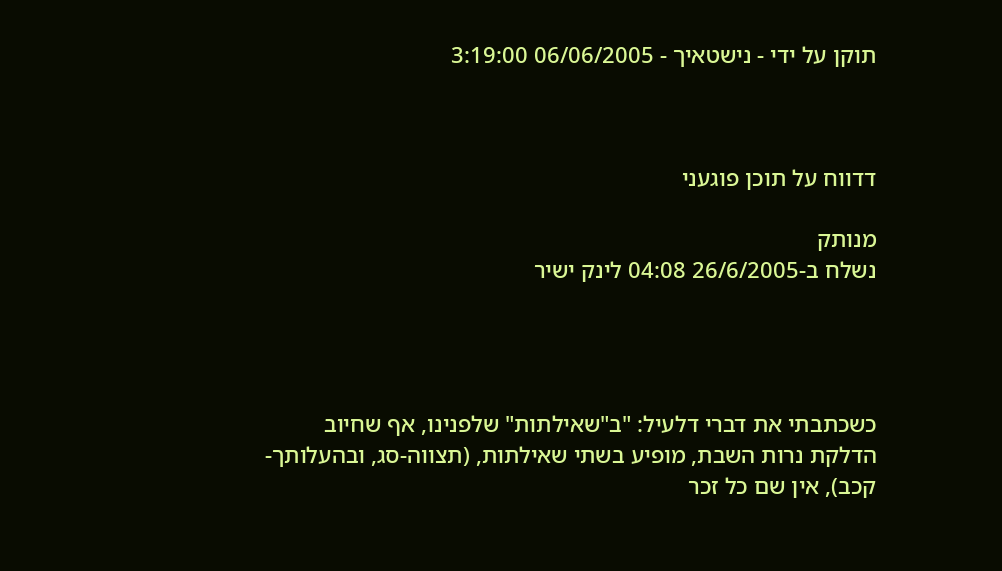תוקן על ידי - נישטאיך - 06/06/2005 3:19:00



דדווח על תוכן פוגעני

מנותק
נשלח ב-26/6/2005 04:08 לינק ישיר




כשכתבתי את דברי דלעיל: "ב"שאילתות" שלפנינו, אף שחיוב הדלקת נרות השבת, מופיע בשתי שאילתות, (תצווה-סג, ובהעלותך-קכב), אין שם כל זכר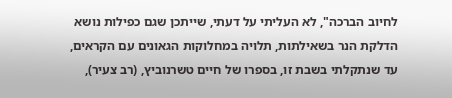לחיוב הברכה", לא העליתי על דעתי, שייתכן שגם כפילות נושא הדלקת הנר בשאילתות, תלויה במחלוקות הגאונים עם הקראים, עד שנתקלתי בשבת זו, בספרו של חיים טשרנוביץ, (רב צעיר),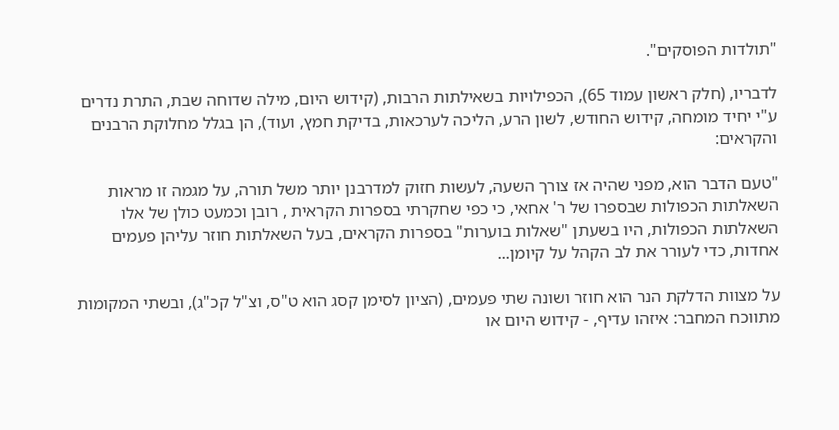"תולדות הפוסקים".

לדבריו, (חלק ראשון עמוד 65), הכפילויות בשאילתות הרבות, (קידוש היום, מילה שדוחה שבת, התרת נדרים ע"י יחיד מומחה, קידוש החודש, לשון הרע, הליכה לערכאות, בדיקת חמץ, ועוד), הן בגלל מחלוקת הרבנים והקראים:

"טעם הדבר הוא, מפני שהיה אז צורך השעה, לעשות חזוק למדרבנן יותר משל תורה, על מגמה זו מראות השאלתות הכפולות שבספרו של ר' אחאי, כי כפי שחקרתי בספרות הקראית , רובן וכמעט כולן של אלו השאלתות הכפולות, היו בשעתן "שאלות בוערות" בספרות הקראים, בעל השאלתות חוזר עליהן פעמים אחדות, כדי לעורר את לב הקהל על קיומן...

על מצוות הדלקת הנר הוא חוזר ושונה שתי פעמים, (הציון לסימן קסג הוא ט"ס, וצ"ל קכ"ג), ובשתי המקומות מתווכח המחבר: איזהו עדיף, - קידוש היום או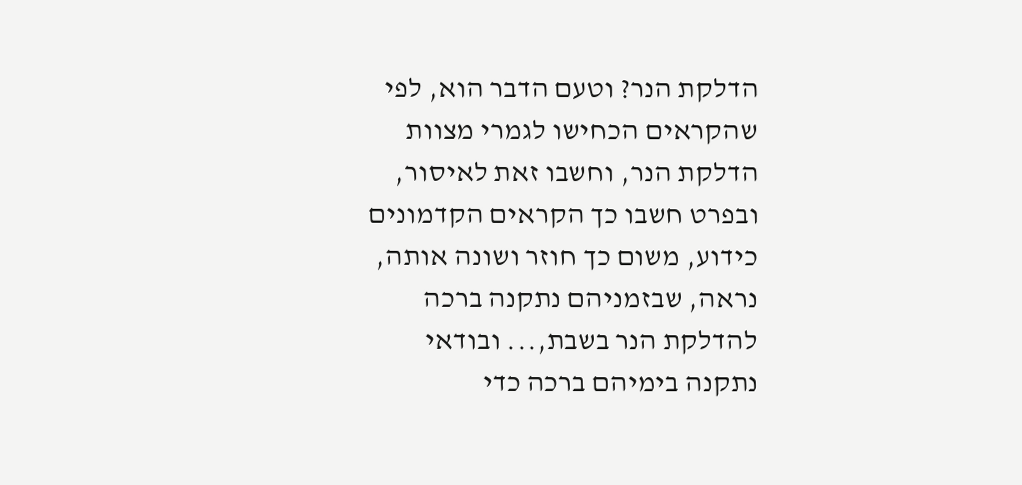הדלקת הנר? וטעם הדבר הוא, לפי שהקראים הכחישו לגמרי מצוות הדלקת הנר, וחשבו זאת לאיסור, ובפרט חשבו כך הקראים הקדמונים כידוע, משום כך חוזר ושונה אותה, נראה, שבזמניהם נתקנה ברכה להדלקת הנר בשבת,... ובודאי נתקנה בימיהם ברכה כדי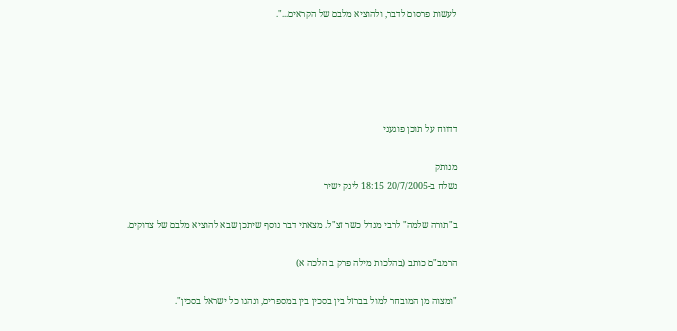לעשות פרסום לדבר, ולהוציא מלבם של הקראים...".





דדווח על תוכן פוגעני

מנותק
נשלח ב-20/7/2005 18:15 לינק ישיר

ב"תורה שלמה" לרבי מנדל כשר זצ"ל. מצאתי דבר נוסף שיתכן שבא להוציא מלבם של צדוקים.

הרמב"ם כותב (בהלכות מילה פרק ב הלכה א)

"ומצוה מן המובחר למול בברזל בין בסכין בין במספרים, ונהגו כל ישראל בסכין".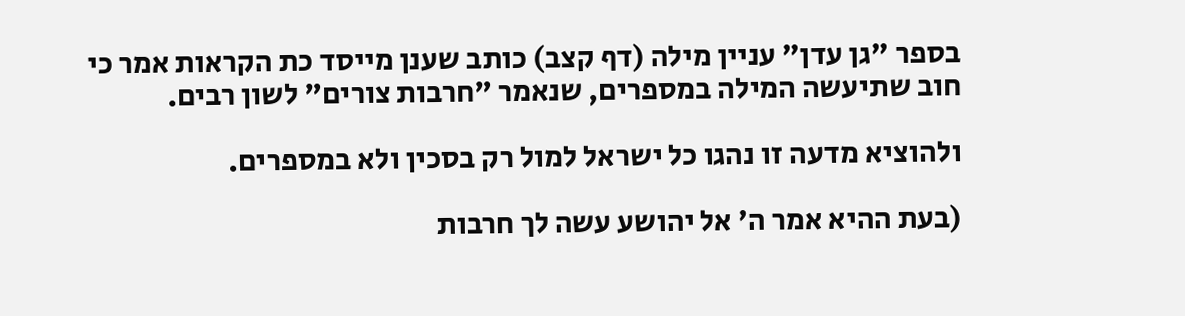בספר "גן עדן" עניין מילה (דף קצב) כותב שענן מייסד כת הקראות אמר כי חוב שתיעשה המילה במספרים, שנאמר "חרבות צורים" לשון רבים.

ולהוציא מדעה זו נהגו כל ישראל למול רק בסכין ולא במספרים.

(בעת ההיא אמר ה' אל יהושע עשה לך חרבות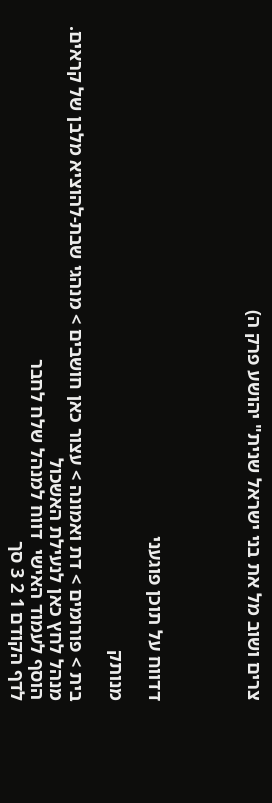צרים ושוב מל את בני ישראל שנית" יהושע פרק ה)




דדווח על תוכן פוגעני

מנותק

בית > פורומים > דת ואמונה > עצור כאן חושבים > מנהגי שבת-להוציא מלבן של קראים.
מנהל לחץ כאן לנעילת האשכול
הוסף לעמוד האישי  דווח למנהל שלח לחבר
לדף הקודם 1 2 3 סך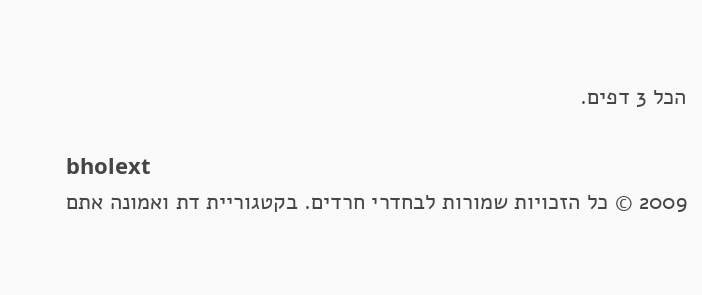הכל 3 דפים.

bholext
2009 © כל הזכויות שמורות לבחדרי חרדים. בקטגוריית דת ואמונה אתם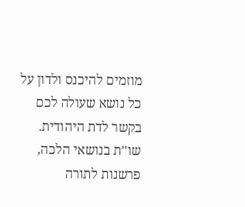מוזמים להיכנס ולדון על כל נושא שעולה לכם בקשר לדת היהודית. שו''ת בנושאי הלכה, פרשנות לתורה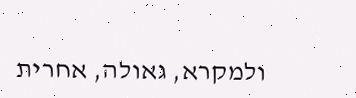ולמקרא, גאולה, אחרית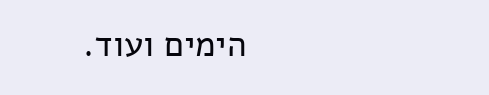הימים ועוד.